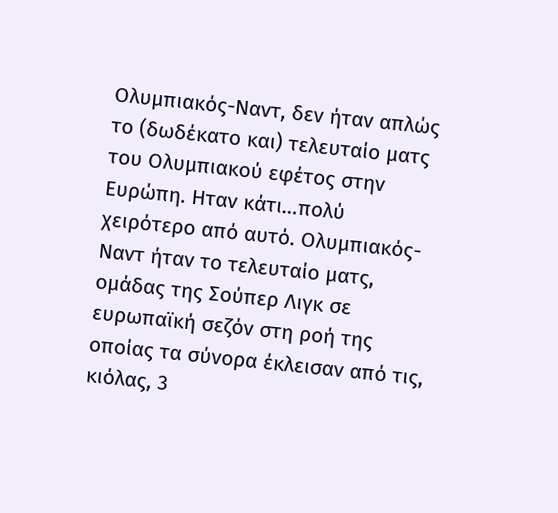Ολυμπιακός-Ναντ, δεν ήταν απλώς το (δωδέκατο και) τελευταίο ματς του Ολυμπιακού εφέτος στην Ευρώπη. Ηταν κάτι…πολύ χειρότερο από αυτό. Ολυμπιακός-Ναντ ήταν το τελευταίο ματς, ομάδας της Σούπερ Λιγκ σε ευρωπαϊκή σεζόν στη ροή της οποίας τα σύνορα έκλεισαν από τις, κιόλας, 3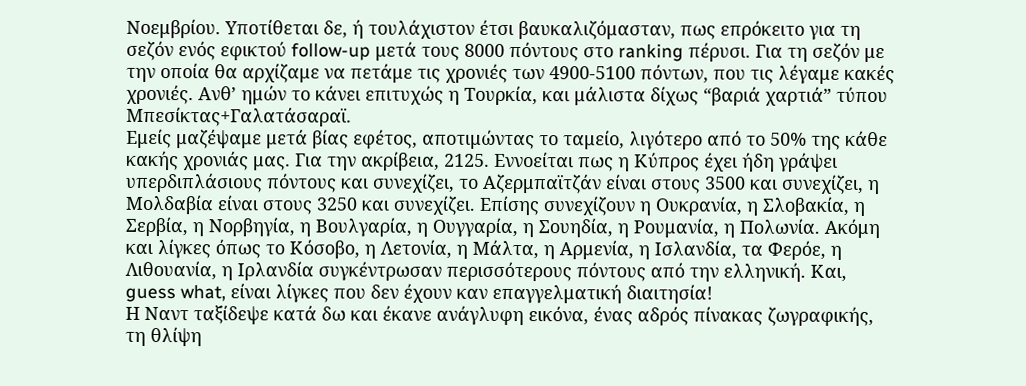Νοεμβρίου. Υποτίθεται δε, ή τουλάχιστον έτσι βαυκαλιζόμασταν, πως επρόκειτο για τη σεζόν ενός εφικτού follow-up μετά τους 8000 πόντους στο ranking πέρυσι. Για τη σεζόν με την οποία θα αρχίζαμε να πετάμε τις χρονιές των 4900-5100 πόντων, που τις λέγαμε κακές χρονιές. Ανθ’ ημών το κάνει επιτυχώς η Τουρκία, και μάλιστα δίχως “βαριά χαρτιά” τύπου Μπεσίκτας+Γαλατάσαραϊ.
Εμείς μαζέψαμε μετά βίας εφέτος, αποτιμώντας το ταμείο, λιγότερο από το 50% της κάθε κακής χρονιάς μας. Για την ακρίβεια, 2125. Εννοείται πως η Κύπρος έχει ήδη γράψει υπερδιπλάσιους πόντους και συνεχίζει, το Αζερμπαϊτζάν είναι στους 3500 και συνεχίζει, η Μολδαβία είναι στους 3250 και συνεχίζει. Επίσης συνεχίζουν η Ουκρανία, η Σλοβακία, η Σερβία, η Νορβηγία, η Βουλγαρία, η Ουγγαρία, η Σουηδία, η Ρουμανία, η Πολωνία. Ακόμη και λίγκες όπως το Κόσοβο, η Λετονία, η Μάλτα, η Αρμενία, η Ισλανδία, τα Φερόε, η Λιθουανία, η Ιρλανδία συγκέντρωσαν περισσότερους πόντους από την ελληνική. Και, guess what, είναι λίγκες που δεν έχουν καν επαγγελματική διαιτησία!
Η Ναντ ταξίδεψε κατά δω και έκανε ανάγλυφη εικόνα, ένας αδρός πίνακας ζωγραφικής, τη θλίψη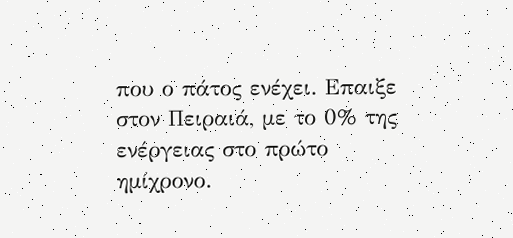που ο πάτος ενέχει. Επαιξε στον Πειραιά, με το 0% της ενέργειας στο πρώτο ημίχρονο.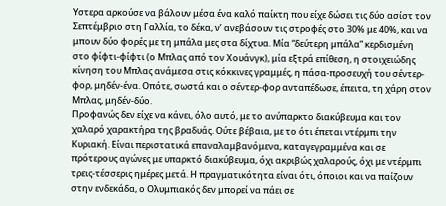Υστερα αρκούσε να βάλουν μέσα ένα καλό παίκτη που είχε δώσει τις δύο ασίστ τον Σεπτέμβριο στη Γαλλία, το δέκα, ν’ ανεβάσουν τις στροφές στο 30% με 40%, και να μπουν δύο φορές με τη μπάλα μες στα δίχτυα. Μία “δεύτερη μπάλα” κερδισμένη στο φίφτι-φίφτι (ο Μπλας από τον Χουάνγκ), μία εξτρά επίθεση, η στοιχειώδης κίνηση του Μπλας ανάμεσα στις κόκκινες γραμμές, η πάσα-προσευχή του σέντερ-φορ, μηδέν-ένα. Οπότε, σωστά και ο σέντερ-φορ ανταπέδωσε, έπειτα, τη χάρη στον Μπλας, μηδέν-δύο.
Προφανώς δεν είχε να κάνει, όλο αυτό, με το ανύπαρκτο διακύβευμα και τον χαλαρό χαρακτήρα της βραδυάς. Ούτε βέβαια, με το ότι έπεται ντέρμπι την Κυριακή. Είναι περιστατικά επαναλαμβανόμενα, καταγεγραμμένα και σε πρότερους αγώνες με υπαρκτό διακύβευμα, όχι ακριβώς χαλαρούς, όχι με ντέρμπι τρεις-τέσσερις ημέρες μετά. Η πραγματικότητα είναι ότι, όποιοι και να παίζουν στην ενδεκάδα, ο Ολυμπιακός δεν μπορεί να πάει σε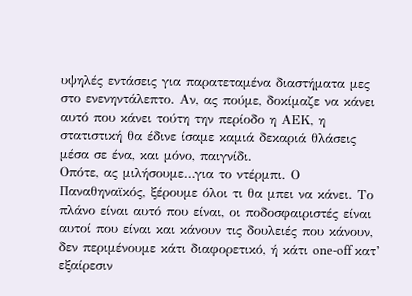υψηλές εντάσεις για παρατεταμένα διαστήματα μες στο ενενηντάλεπτο. Αν, ας πούμε, δοκίμαζε να κάνει αυτό που κάνει τούτη την περίοδο η ΑΕΚ, η στατιστική θα έδινε ίσαμε καμιά δεκαριά θλάσεις μέσα σε ένα, και μόνο, παιγνίδι.
Οπότε, ας μιλήσουμε…για το ντέρμπι. Ο Παναθηναϊκός, ξέρουμε όλοι τι θα μπει να κάνει. Το πλάνο είναι αυτό που είναι, οι ποδοσφαιριστές είναι αυτοί που είναι και κάνουν τις δουλειές που κάνουν, δεν περιμένουμε κάτι διαφορετικό, ή κάτι one-off κατ’ εξαίρεσιν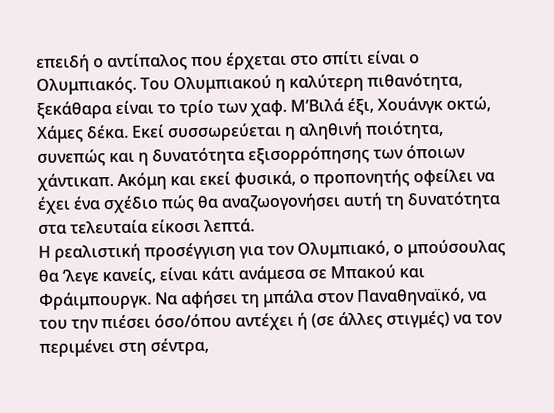επειδή ο αντίπαλος που έρχεται στο σπίτι είναι ο Ολυμπιακός. Του Ολυμπιακού η καλύτερη πιθανότητα, ξεκάθαρα είναι το τρίο των χαφ. Μ’Βιλά έξι, Χουάνγκ οκτώ, Χάμες δέκα. Εκεί συσσωρεύεται η αληθινή ποιότητα, συνεπώς και η δυνατότητα εξισορρόπησης των όποιων χάντικαπ. Ακόμη και εκεί φυσικά, ο προπονητής οφείλει να έχει ένα σχέδιο πώς θα αναζωογονήσει αυτή τη δυνατότητα στα τελευταία είκοσι λεπτά.
Η ρεαλιστική προσέγγιση για τον Ολυμπιακό, ο μπούσουλας θα ‘λεγε κανείς, είναι κάτι ανάμεσα σε Μπακού και Φράιμπουργκ. Να αφήσει τη μπάλα στον Παναθηναϊκό, να του την πιέσει όσο/όπου αντέχει ή (σε άλλες στιγμές) να τον περιμένει στη σέντρα,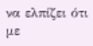να ελπίζει ότι με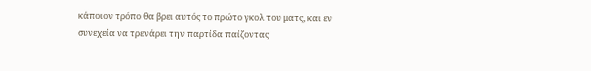κάποιον τρόπο θα βρει αυτός το πρώτο γκολ του ματς, και εν συνεχεία να τρενάρει την παρτίδα παίζοντας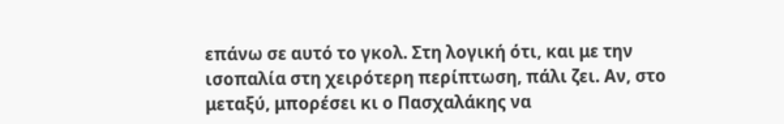επάνω σε αυτό το γκολ. Στη λογική ότι, και με την ισοπαλία στη χειρότερη περίπτωση, πάλι ζει. Αν, στο μεταξύ, μπορέσει κι ο Πασχαλάκης να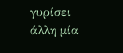γυρίσει άλλη μία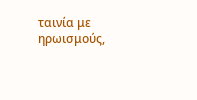ταινία με ηρωισμούς,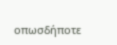οπωσδήποτε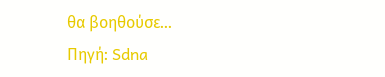θα βοηθούσε…
Πηγή: Sdna